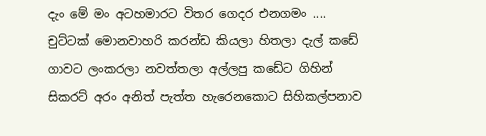දැං මේ මං අටහමාරට විතර ගෙදර එනගමං .... චුට්ටක් මොනවාහරි කරන්ඩ කියලා හිතලා දැල් කඩේ ගාවට ලංකරලා නවත්තලා අල්ලපු කඩේට ගිහින් සිකරට් අරං අනිත් පැත්ත හැරෙනකොට සිහිකල්පනාව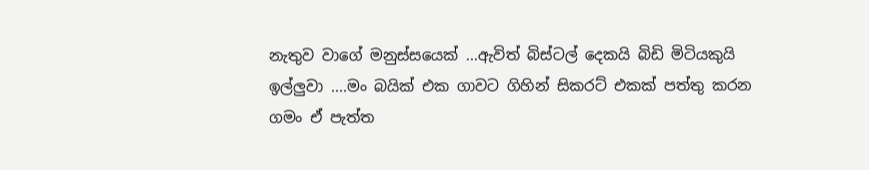නැතුව වාගේ මනුස්සයෙක් ...ඇවිත් බිස්ටල් දෙකයි බිඩි මිටියකුයි ඉල්ලුවා ....මං බයික් එක ගාවට ගිහින් සිකරට් එකක් පත්තු කරන ගමං ඒ පැත්ත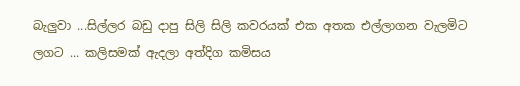බැලුවා ...සිල්ලර බඩු දාපු සිලි සිලි කවරයක් එක අතක එල්ලාගන වැලමිට ලගට ... කලිසමක් ඇදලා අත්දිග කමිසය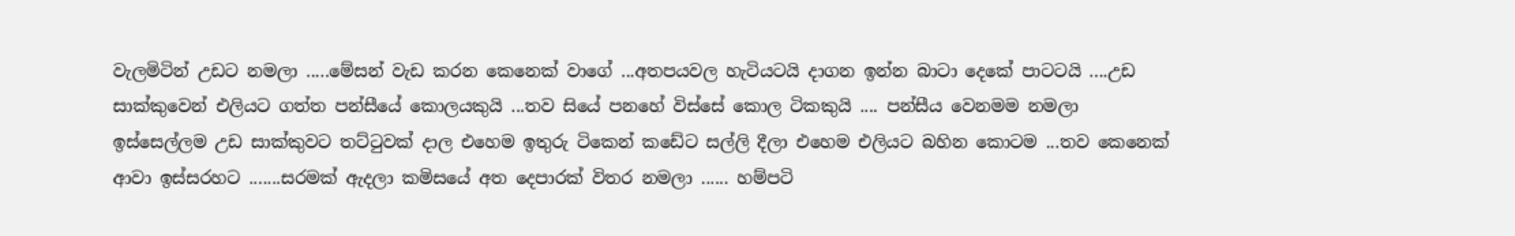වැලමිටින් උඩට නමලා .....මේසන් වැඩ කරන කෙනෙක් වාගේ ...අතපයවල හැටියටයි දාගන ඉන්න බාටා දෙකේ පාටටයි ....උඩ සාක්කුවෙන් එලියට ගත්ත පන්සීයේ කොලයකුයි ...තව සියේ පනහේ විස්සේ කොල ටිකකුයි .... පන්සීය වෙනමම නමලා ඉස්සෙල්ලම උඩ සාක්කුවට තට්ටුවක් දාල එහෙම ඉතුරු ටිකෙන් කඩේට සල්ලි දීලා එහෙම එලියට බහින කොටම ...තව කෙනෙක් ආවා ඉස්සරහට .......සරමක් ඇදලා කමිසයේ අත දෙපාරක් විතර නමලා ...... හම්පටි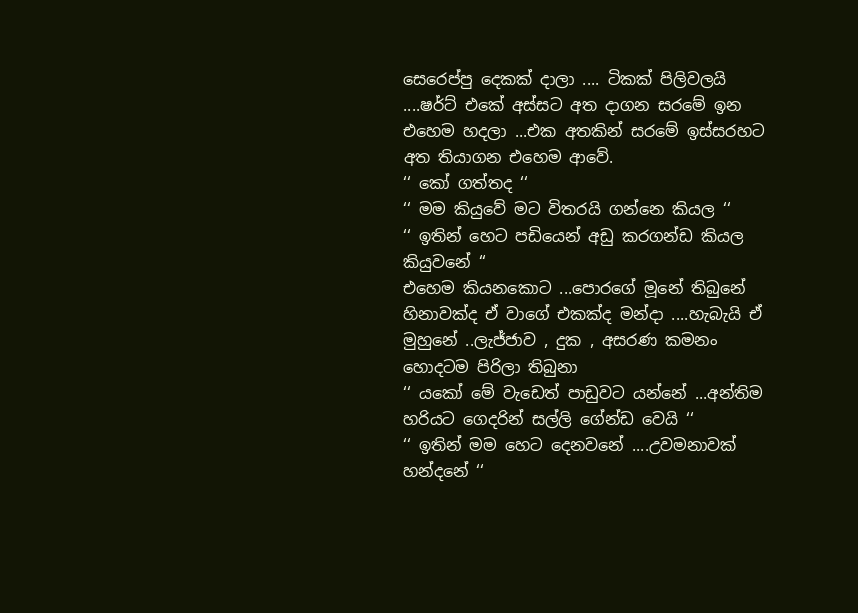සෙරෙප්පු දෙකක් දාලා .... ටිකක් පිලිවලයි ....ෂර්ට් එකේ අස්සට අත දාගන සරමේ ඉන එහෙම හදලා ...එක අතකින් සරමේ ඉස්සරහට අත තියාගන එහෙම ආවේ.
‘‘ කෝ ගත්තද ‘‘
‘‘ මම කියුවේ මට විතරයි ගන්නෙ කියල ‘‘
‘‘ ඉතින් හෙට පඩියෙන් අඩු කරගන්ඩ කියල කියුවනේ ‘‘
එහෙම කියනකොට ...පොරගේ මූනේ තිබුනේ හිනාවක්ද ඒ වාගේ එකක්ද මන්දා ....හැබැයි ඒ මුහුනේ ..ලැජ්ජාව , දුක , අසරණ කමනං හොදටම පිරිලා තිබුනා
‘‘ යකෝ මේ වැඩෙත් පාඩුවට යන්නේ ...අන්තිම හරියට ගෙදරින් සල්ලි ගේන්ඩ වෙයි ‘‘
‘‘ ඉතින් මම හෙට දෙනවනේ ....උවමනාවක් හන්දනේ ‘‘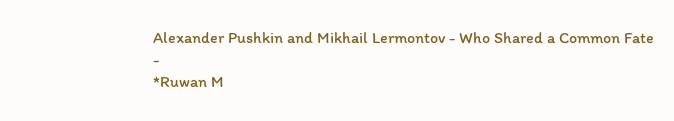Alexander Pushkin and Mikhail Lermontov - Who Shared a Common Fate
-
*Ruwan M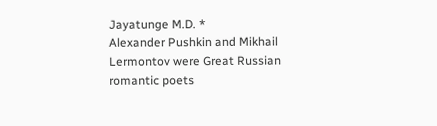Jayatunge M.D. *
Alexander Pushkin and Mikhail Lermontov were Great Russian romantic poets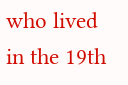who lived in the 19th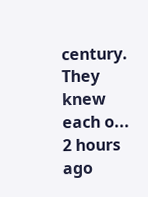century. They knew each o...
2 hours ago